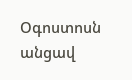Օգոստոսն անցավ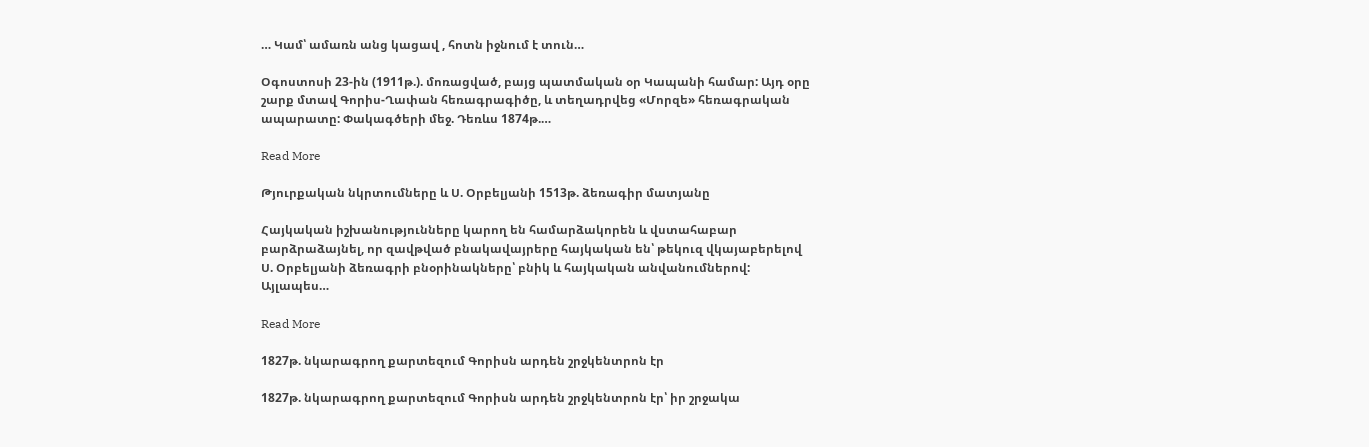… Կամ՝ ամառն անց կացավ , հոտն իջնում է տուն…

Օգոստոսի 23-ին (1911թ.). մոռացված, բայց պատմական օր Կապանի համար: Այդ օրը շարք մտավ Գորիս-Ղափան հեռագրագիծը, և տեղադրվեց «Մորզե» հեռագրական ապարատը: Փակագծերի մեջ. Դեռևս 1874թ.…

Read More

Թյուրքական նկրտումները և Ս. Օրբելյանի 1513թ. ձեռագիր մատյանը

Հայկական իշխանությունները կարող են համարձակորեն և վստահաբար բարձրաձայնել, որ զավթված բնակավայրերը հայկական են՝ թեկուզ վկայաբերելով Ս. Օրբելյանի ձեռագրի բնօրինակները՝ բնիկ և հայկական անվանումներով: Այլապես…

Read More

1827թ. նկարագրող քարտեզում Գորիսն արդեն շրջկենտրոն էր

1827թ. նկարագրող քարտեզում Գորիսն արդեն շրջկենտրոն էր՝ իր շրջակա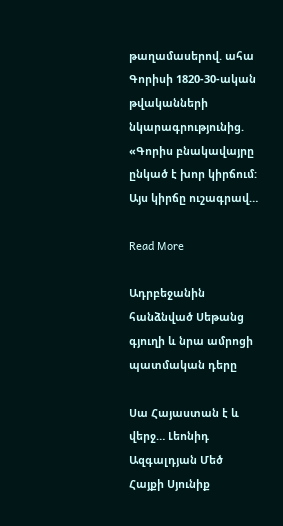թաղամասերով. ահա Գորիսի 1820-30-ական թվականների նկարագրությունից. «Գորիս բնակավայրը ընկած է խոր կիրճում: Այս կիրճը ուշագրավ…

Read More

Ադրբեջանին հանձնված Սեթանց գյուղի և նրա ամրոցի պատմական դերը

Սա Հայաստան է և վերջ… Լեոնիդ Ազգալդյան Մեծ Հայքի Սյունիք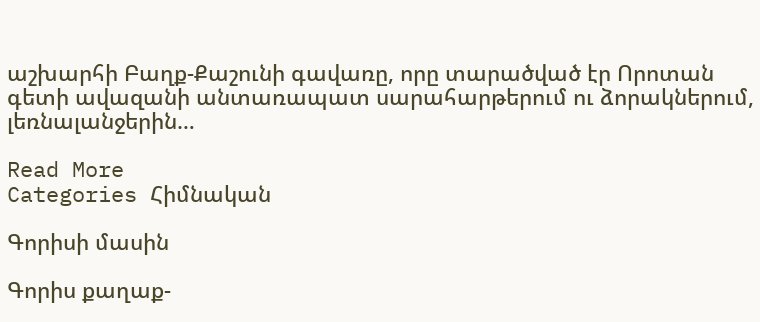աշխարհի Բաղք-Քաշունի գավառը, որը տարածված էր Որոտան գետի ավազանի անտառապատ սարահարթերում ու ձորակներում, լեռնալանջերին…

Read More
Categories Հիմնական

Գորիսի մասին

Գորիս քաղաք-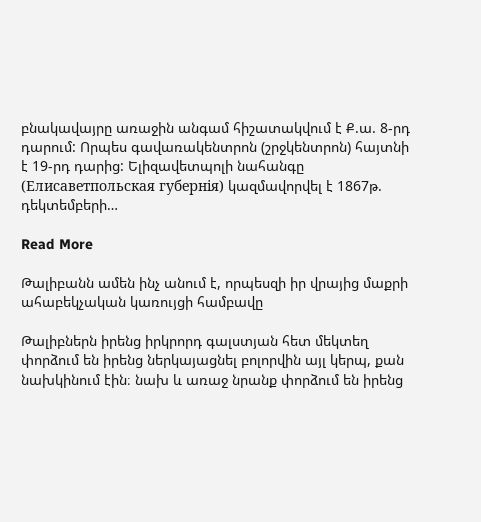բնակավայրը առաջին անգամ հիշատակվում է Ք.ա. 8-րդ դարում: Որպես գավառակենտրոն (շրջկենտրոն) հայտնի է 19-րդ դարից: Ելիզավետպոլի նահանգը (Елисаветпольская губернiя) կազմավորվել է 1867թ. դեկտեմբերի…

Read More

Թալիբանն ամեն ինչ անում է, որպեսզի իր վրայից մաքրի ահաբեկչական կառույցի համբավը

Թալիբներն իրենց իրկրորդ գալստյան հետ մեկտեղ փորձում են իրենց ներկայացնել բոլորվին այլ կերպ, քան նախկինում էին։ նախ և առաջ նրանք փորձում են իրենց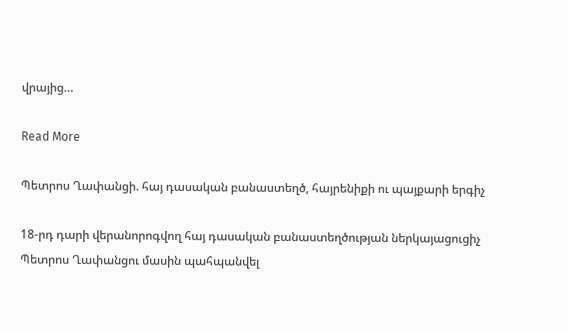վրայից…

Read More

Պետրոս Ղափանցի. հայ դասական բանաստեղծ, հայրենիքի ու պայքարի երգիչ

18-րդ դարի վերանորոգվող հայ դասական բանաստեղծության ներկայացուցիչ Պետրոս Ղափանցու մասին պահպանվել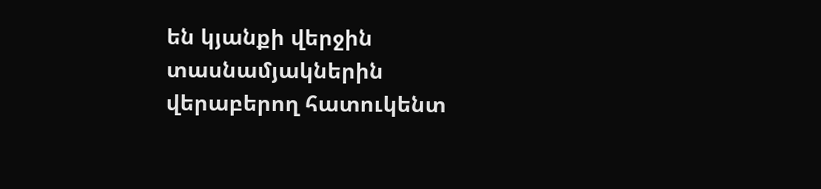են կյանքի վերջին տասնամյակներին վերաբերող հատուկենտ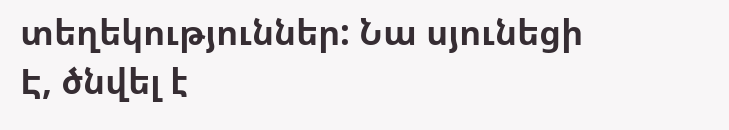տեղեկություններ: Նա սյունեցի Է, ծնվել է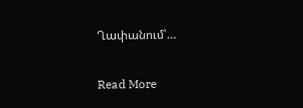Ղափանում՝…

Read More